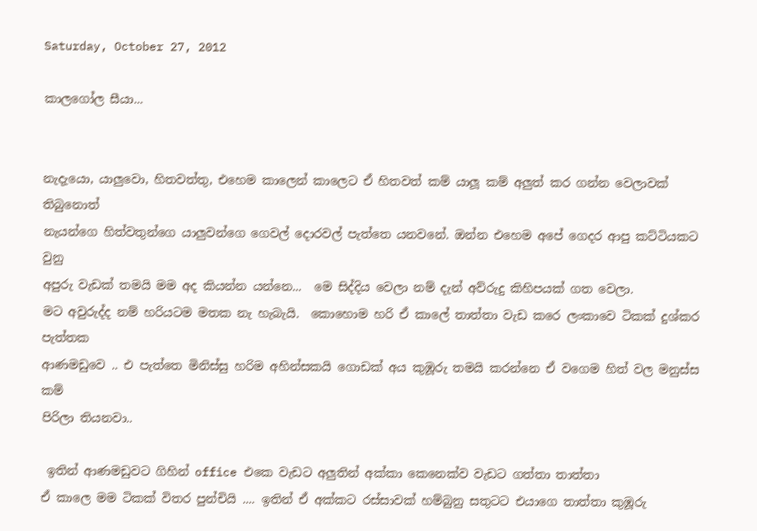Saturday, October 27, 2012

කාලගෝල සීයා...


නැදැයො, යාලුවො, හිතවත්තු, එහෙම කාලෙන් කාලෙට ඒ හිතවත් කම් යාලූ කම් අලුත් කර ගන්න වෙලාවක් තිබුනොත්
නැයන්ගෙ හිත්වතුන්ගෙ යාලුවන්ගෙ ගෙවල් දොරවල් පැත්තෙ යනවනේ. ඔන්න එහෙම අපේ ගෙදර ආපු කට්ටියකට වුනු
අපුරු වැඩක් තමයි මම අද කියන්න යන්නෙ...  මෙ සිද්දිය වෙලා නම් දැන් අව්රුදු කිහිපයක් ගත වෙලා.
මට අවුරුද්ද නම් හරියටම මතක නැ හැබැයි.  කොහොම හරි ඒ කාලේ තාත්තා වැඩ කරෙ ලංකාවෙ ටිකක් දුශ්කර පැත්තක
ආණමඩුවෙ .. එ පැත්තෙ මිනිස්සු හරිම අහින්සකයි ගොඩක් අය කුඹූරු තමයි කරන්නෙ ඒ වගෙම හිත් වල මනුස්ස කම්
පිරිලා තියනවා..

 ඉතින් ආණමඩුවට ගිහින් office එකෙ වැඩට අලුතින් අක්කා කෙනෙක්ව වැඩට ගත්තා තාත්තා
ඒ කාලෙ මම ටිකක් විතර පුන්චියි .... ඉතින් ඒ අක්කට රස්සාවක් හම්බුනු සතුටට එයාගෙ තාත්තා කුඹූරු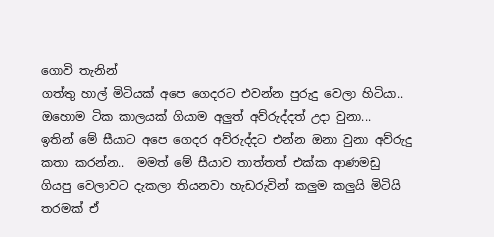ගොවි තැනින්
ගත්තු හාල් මිටියක් අපෙ ගෙදරට එවන්න පුරුදු වෙලා හිටියා..  ඔහොම ටික කාලයක් ගියාම අලුත් අව්රුද්දත් උදා වුනා...
ඉතින් මේ සීයාට අපෙ ගෙදර අව්රුද්දට එන්න ඔනා වුනා අව්රුදු කතා කරන්න..  මමත් මේ සීයාව තාත්තත් එක්ක ආණමඩු
ගියපු වෙලාවට දැකලා තියනවා හැඩරුවින් කලුම කලුයි මිටියි තරමක් ඒ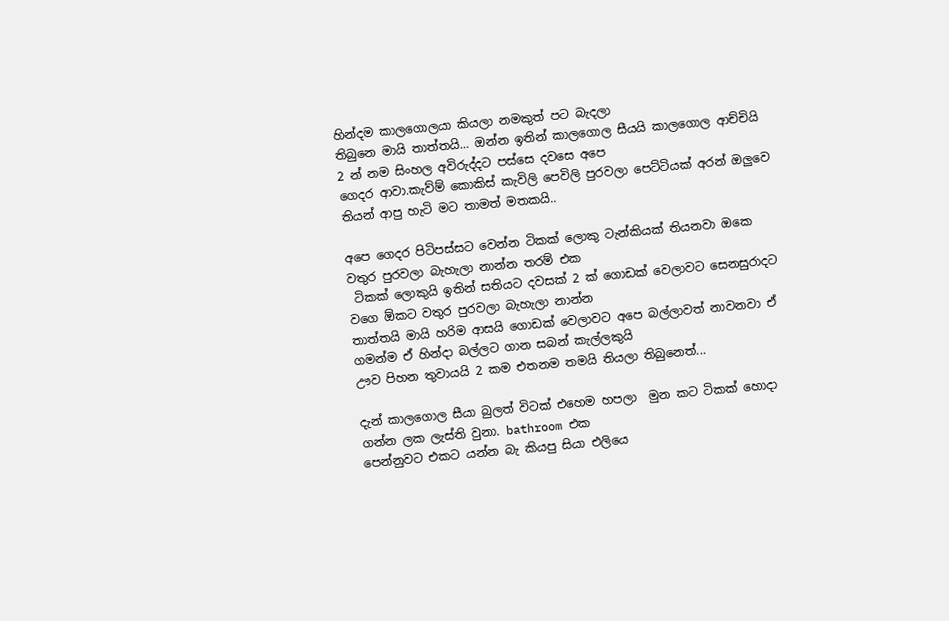හින්දම කාලගොලයා කියලා නමකුත් පට බැදලා
තිබුනෙ මායි තාත්තයි... ඔන්න ඉතින් කාලගොල සීයයි කාලගොල ආච්චියි 2 න් නම සිංහල අවිරුද්දට පස්සෙ දවසෙ අපෙ
ගෙදර ආවා.කැව්ම් කොකිස් කැවිලි පෙවිලි පුරවලා පෙට්ටියක් අරන් ඔලුවෙ තියන් ආපු හැටි මට තාමත් මතකයි..

අපෙ ගෙදර පිටිපස්සට වෙන්න ටිකක් ලොකු ටැන්කියක් තියනවා ඔකෙ වතුර පුරවලා බැහැලා නාන්න තරම් එක
 ටිකක් ලොකුයි ඉතින් සතියට දවසක් 2 ක් ගොඩක් වෙලාවට සෙනසුරාදට වගෙ ඕකට වතුර පුරවලා බැහැලා නාන්න
තාත්තයි මායි හරිම ආසයි ගොඩක් වෙලාවට අපෙ බල්ලාවත් නාවනවා ඒ ගමන්ම ඒ හින්දා බල්ලට ගාන සබන් කැල්ලකුයි
ඌව පිහන තුවායයි 2 කම එතනම තමයි තියලා තිබුනෙත්...

දැන් කාලගොල සීයා බුලත් විටක් එහෙම හපලා  මුන කට ටිකක් හොදා ගන්න ලක ලැස්ති වුනා. bathroom එක
පෙන්නුවට එකට යන්න බැ කියපු සියා එලියෙ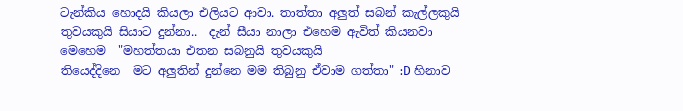ටැන්කිය හොදයි කියලා එලියට ආවා. තාත්තා අලුත් සබන් කැල්ලකුයි
තුවයකුයි සියාට දුන්නා..  දැන් සීයා නාලා එහෙම ඇවිත් කියනවා මෙහෙම  "මහත්තයා එතන සබනුයි තුවයකුයි
තියෙද්දිනෙ  මට අලුතින් දුන්නෙ මම තිබුනු ඒවාම ගත්තා" :D හිනාව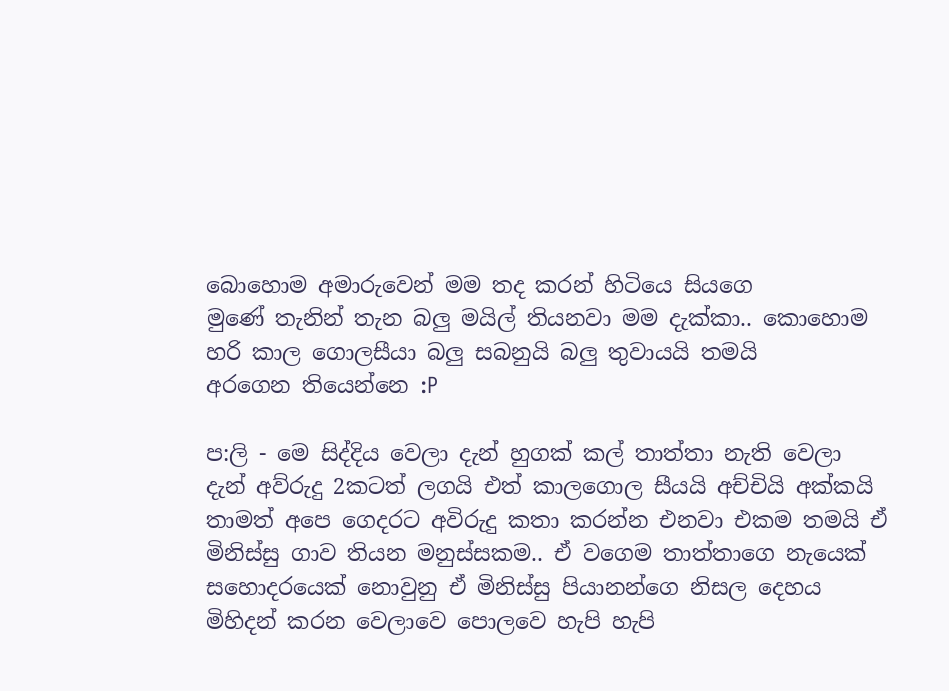බොහොම අමාරුවෙන් මම තද කරන් හිටියෙ සියගෙ
මුණේ තැනින් තැන බලු මයිල් තියනවා මම දැක්කා.. කොහොම හරි කාල ගොලසීයා බලු සබනුයි බලු තුවායයි තමයි
අරගෙන තියෙන්නෙ :P

ප:ලි - මෙ සිද්දිය වෙලා දැන් හුගක් කල් තාත්තා නැති වෙලා දැන් අව්රුදු 2කටත් ලගයි එත් කාලගොල සීයයි අච්චියි අක්කයි
තාමත් අපෙ ගෙදරට අවිරුදු කතා කරන්න එනවා එකම තමයි ඒ මිනිස්සු ගාව තියන මනුස්සකම.. ඒ වගෙම තාත්තාගෙ නැයෙක්
සහොදරයෙක් නොවුනු ඒ මිනිස්සු පියානන්ගෙ නිසල දෙහය මිහිදන් කරන වෙලාවෙ පොලවෙ හැපි හැපි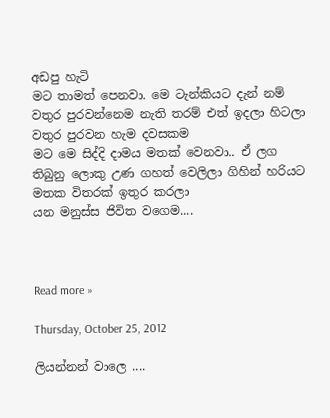අඩපු හැටි
මට තාමත් පෙනවා. මෙ ටැන්කියට දැන් නම් වතුර පුරවන්නෙම නැති තරම් එත් ඉදලා හිටලා වතුර පුරවන හැම දවසකම
මට මෙ සිද්දි දාමය මතක් වෙනවා.. ඒ ලග තිබුනු ලොකු උණ ගහත් වෙලිලා ගිහින් හරියට මතක විතරක් ඉතුර කරලා
යන මනුස්ස ජිවිත වගෙම....



Read more »

Thursday, October 25, 2012

ලියන්නන් වාලෙ ....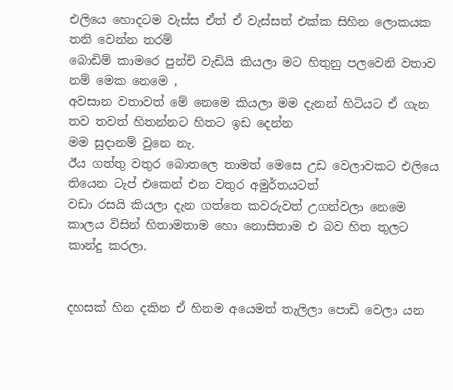එලියෙ හොදටම වැස්ස ඒත් ඒ වැස්සත් එක්ක සිහින ලොකයක තනි වෙන්න තරම්
බොඩිම් කාමරෙ පුන්චි වැඩියි කියලා මට හිතුනු පලවෙනි වතාව නම් මෙක නෙමෙ ,
අවසාන වතාවත් මේ නෙමෙ කියලා මම දැනන් හිටියට ඒ ගැන තව තවත් හිතන්නට හිතට ඉඩ දෙන්න
මම සුදානම් වුනෙ නැ.
ඊය ගත්තු වතුර බොතලෙ තාමත් මෙසෙ උඩ වෙලාවකට එලියෙ තියෙන ටැප් එකෙන් එන වතුර අමුර්තයටත්
වඩා රසයි කියලා දැන ගත්තෙ කවරුවත් උගන්වලා නෙමෙ කාලය විසින් හිතාමතාම හො නොසිතාම එ බව හිත තුලට
කාන්දු කරලා.


දහසක් හින දකින ඒ හිනම අයෙමත් තැලිලා පොඩි වෙලා යන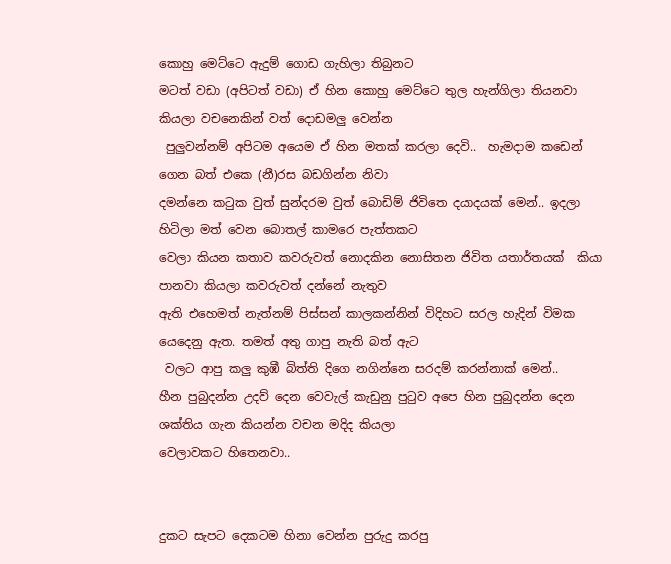කොහු මෙට්ටෙ ඇදුම් ගොඩ ගැහිලා තිබුනට
මටත් වඩා (අපිටත් වඩා) ඒ හින කොහු මෙට්ටෙ තුල හැන්ගිලා තියනවා කියලා වචනෙකින් වත් දොඩමලු වෙන්න
 පුලුවන්නම් අපිටම අයෙම ඒ හින මතක් කරලා දෙවි..  හැමදාම කඩෙන් ගෙන බත් එකෙ (නී)රස බඩගින්න නිවා
දමන්නෙ කටුක වුත් සුන්දරම වුත් බොඩිම් ජිවිතෙ දයාදයක් මෙන්.. ඉදලා හිටිලා මත් වෙන බොතල් කාමරෙ පැත්තකට
වෙලා කියන කතාව කවරුවත් නොදකින නොසිතන ජිවිත යතාර්තයක්  කියා පානවා කියලා කවරුවත් දන්නේ නැතුව
ඇති එහෙමත් නැත්නම් පිස්සන් කාලකන්නින් විදිහට සරල හැදින් විමක යෙදෙනු ඇත. තමත් අතු ගාපු නැති බත් ඇට
 වලට ආපු කලු කුඹී බිත්ති දිගෙ නගින්නෙ සරදම් කරන්නාක් මෙන්..
හීන පුබුදන්න උදව් දෙන වෙවැල් කැඩුනු පුටුව අපෙ හින පුබුදන්න දෙන ශක්තිය ගැන කියන්න වචන මදිද කියලා
වෙලාවකට හිතෙනවා..


දුකට සැපට දෙකටම හිනා වෙන්න පුරුදු කරපු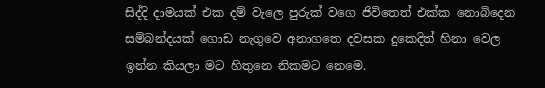සිද්දි දාමයක් එක දම් වැලෙ පුරුක් වගෙ ජිවිතෙත් එක්ක නොබිදෙන
සම්බන්දයක් ගොඩ නැගුවෙ අනාගතෙ දවසක දුකෙදිත් හිනා වෙල ඉන්න කියලා මට හිතුනෙ නිකමට නෙමෙ.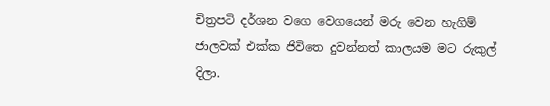චිත්‍රපටි දර්ශන වගෙ වෙගයෙන් මරු වෙන හැගිම් ජාලවක් එක්ක ජිවිතෙ දුවන්නත් කාලයම මට රුකුල් දිලා.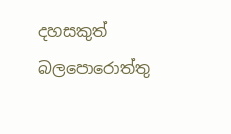දහසකුත් බලපොරොත්තු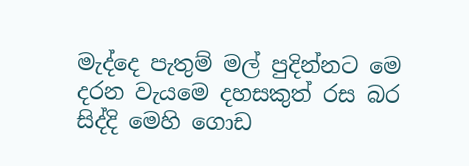මැද්දෙ පැතුම් මල් පුදින්නට මෙ දරන වැයමෙ දහසකුත් රස බර සිද්දි මෙහි ගොඩ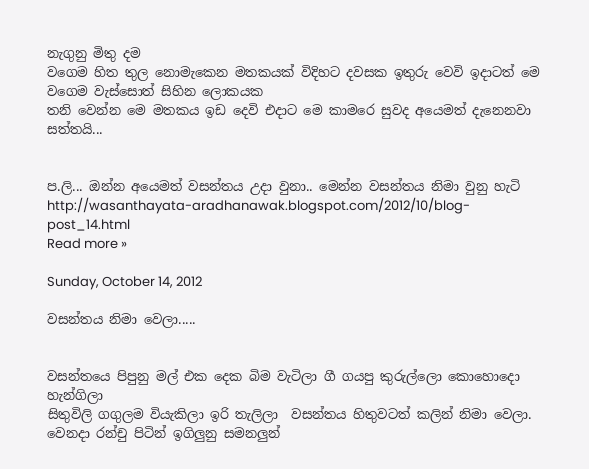නැගුනු මිතු දම
වගෙම හිත තුල නොමැකෙන මතකයක් විදිහට දවසක ඉතුරු වෙවි ඉදාටත් මෙ වගෙම වැස්සොත් සිහින ලොකයක
තනි වෙන්න මෙ මතකය ඉඩ දෙවි එදාට මෙ කාමරෙ සුවද අයෙමත් දැනෙනවා සත්තයි...


ප.ලි... ඔන්න අයෙමත් වසන්තය උදා වුනා.. මෙන්න වසන්තය නිමා වුනු හැටි  http://wasanthayata-aradhanawak.blogspot.com/2012/10/blog-post_14.html
Read more »

Sunday, October 14, 2012

වසන්තය නිමා වෙලා.....


වසන්තයෙ පිපුනු මල් එක දෙක බිම වැටිලා ගී ගයපු කුරුල්ලො කොහොදො හැන්ගිලා
සිතුවිලි ගගුලම වියැකිලා ඉරි තැලිලා  වසන්තය හිතුවටත් කලින් නිමා වෙලා.
වෙනදා රන්චු පිටින් ඉගිලුනු සමනලුන්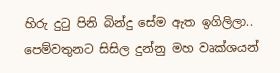හිරු දුටු පිනි බින්දු සේම ඇත ඉගිලිලා..
පෙම්වතුනට සිසිල දුන්නු මහ වෘක්ශයන්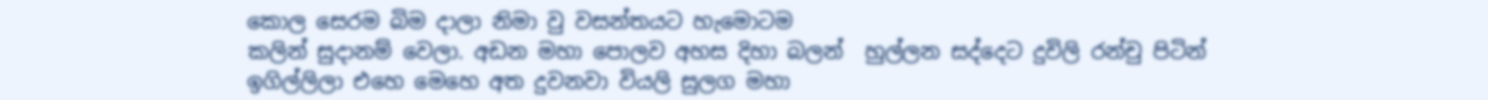කොල සෙරම බිම දාලා නිමා වු වසන්තයට හැමොටම
කලින් සුදානම් වෙලා. අඩන මහා පොලව අහස දිහා බලන්  හුල්ලන සද්දෙට දුවිලි රන්චු පිටින්
ඉගිල්ලිලා එහෙ මෙහෙ අත දුවනවා වියලි සුලග මහා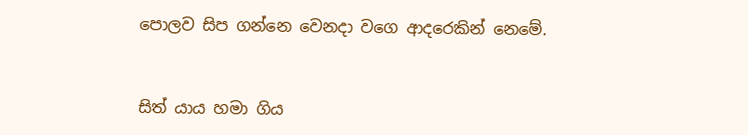පොලව සිප ගන්නෙ වෙනදා වගෙ ආදරෙකින් නෙමේ.


සිත් යාය හමා ගිය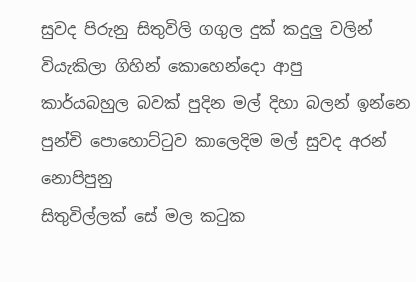සුවද පිරුනු සිතුවිලි ගගුල දුක් කදුලු වලින් වියැකිලා ගිහින් කොහෙන්දො ආපු
කාර්යබහුල බවක් පුදින මල් දිහා බලන් ඉන්නෙ පුන්චි පොහොට්ටුව කාලෙදිම මල් සුවද අරන් නොපිපුනු
සිතුවිල්ලක් සේ මල කටුක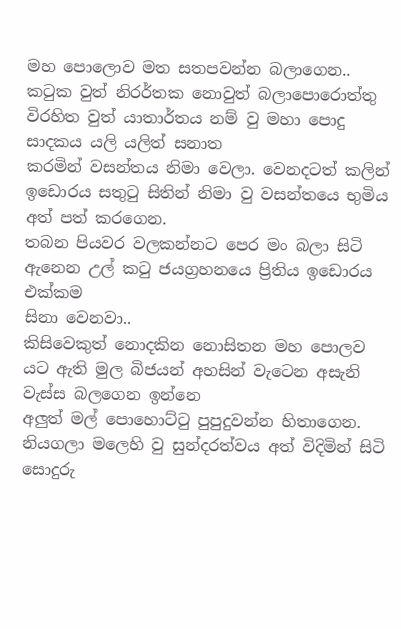මහ පොලොව මත සතපවන්න බලාගෙන..
කටුක වුත් නිරර්තක නොවුත් බලාපොරොත්තු විරහිත වුත් යාතාර්තය නම් වු මහා පොදු සාදකය යලි යලිත් සනාත
කරමින් වසන්තය නිමා වෙලා. වෙනදටත් කලින් ඉඩොරය සතුටු සිතින් නිමා වු වසන්තයෙ භුමිය අත් පත් කරගෙන.
තබන පියවර වලකන්නට පෙර මං බලා සිටි ඇනෙන උල් කටු ජයග්‍රහනයෙ ප්‍රිතිය ඉඩොරය එක්කම
සිනා වෙනවා..
කිසිවෙකුත් නොදකින නොසිතන මහ පොලව යට ඇති මුල බිජයන් අහසින් වැටෙන අසැනි වැස්ස බලගෙන ඉන්නෙ
අලුත් මල් පොහොට්ටු පුපුදුවන්න හිතාගෙන. නියගලා මලෙහි වු සුන්දරත්වය අත් විදිමින් සිටි සොදුරු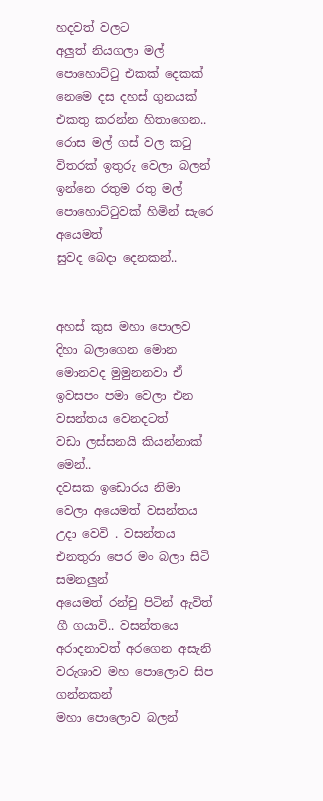හදවත් වලට
අලුත් නියගලා මල් පොහොට්ටු එකක් දෙකක් නෙමෙ දස දහස් ගුනයක් එකතු කරන්න හිතාගෙන..
රොස මල් ගස් වල කටු විතරක් ඉතුරු වෙලා බලන් ඉන්නෙ රතුම රතු මල් පොහොට්ටුවක් හිමින් සැරෙ අයෙමත්
සුවද බෙදා දෙනකන්..


අහස් කුස මහා පොලව දිහා බලාගෙන මොන මොනවද මුමුනනවා ඒ ඉවසපං පමා වෙලා එන වසන්තය වෙනදටත්
වඩා ලස්සනයි කියන්නාක් මෙන්..
දවසක ඉඩොරය නිමා වෙලා අයෙමත් වසන්තය උදා වෙවි . වසන්තය එනතුරා පෙර මං බලා සිටි සමනලුන්
අයෙමත් රන්චු පිටින් ඇවිත් ගී ගයාවි.. වසන්තයෙ අරාදනාවත් අරගෙන අසැනි වරුශාව මහ පොලොව සිප ගන්නකන්
මහා පොලොව බලන්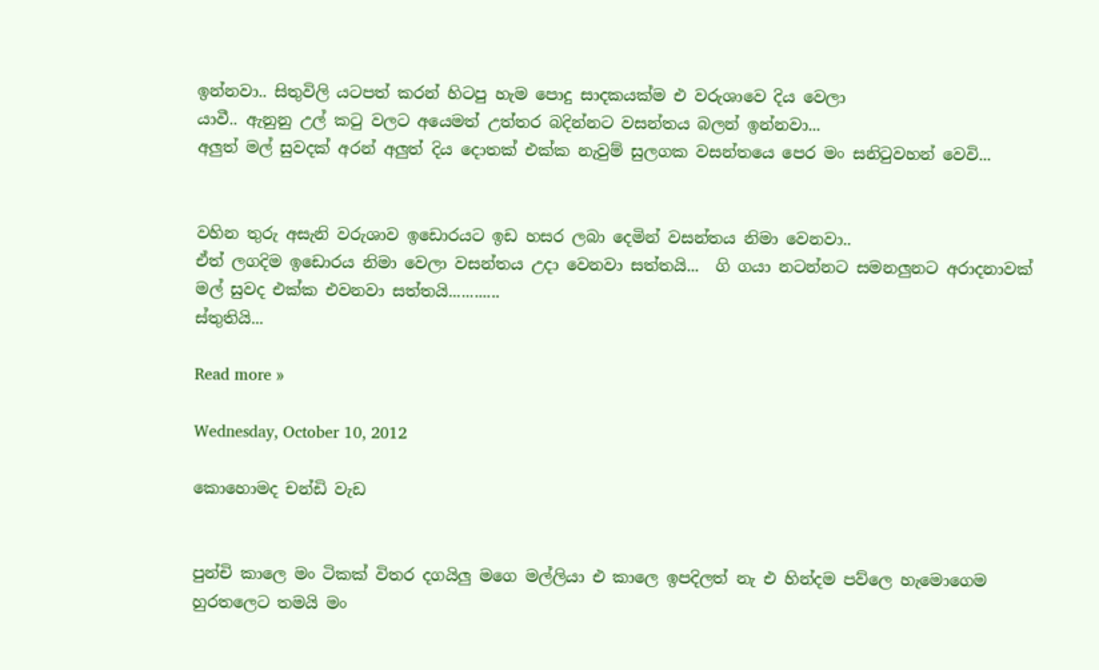ඉන්නවා.. සිතුවිලි යටපත් කරන් හිටපු හැම පොදු සාදකයක්ම එ වරුශාවෙ දිය වෙලා
යාවී.. ඇනුනු උල් කටු වලට අයෙමත් උත්තර බදින්නට වසන්තය බලන් ඉන්නවා...
අලුත් මල් සුවදක් අරන් අලුත් දිය දොතක් එක්ක නැවුම් සුලගක වසන්තයෙ පෙර මං සනිටුවහන් වෙවි...


වහින තුරු අසැනි වරුශාව ඉඩොරයට ඉඩ හසර ලබා දෙමින් වසන්තය නිමා වෙනවා..
ඒත් ලගදිම ඉඩොරය නිමා වෙලා වසන්තය උදා වෙනවා සත්තයි...  ගි ගයා නටන්නට සමනලුනට අරාදනාවක්
මල් සුවද එක්ක එවනවා සත්තයි............
ස්තුතියි...

Read more »

Wednesday, October 10, 2012

කොහොමද චන්ඩි වැඩ


පුන්චි කාලෙ මං ටිකක් විතර දගයිලු මගෙ මල්ලියා එ කාලෙ ඉපදිලත් නැ එ හින්දම පව්ලෙ හැමොගෙම
හුරතලෙට තමයි මං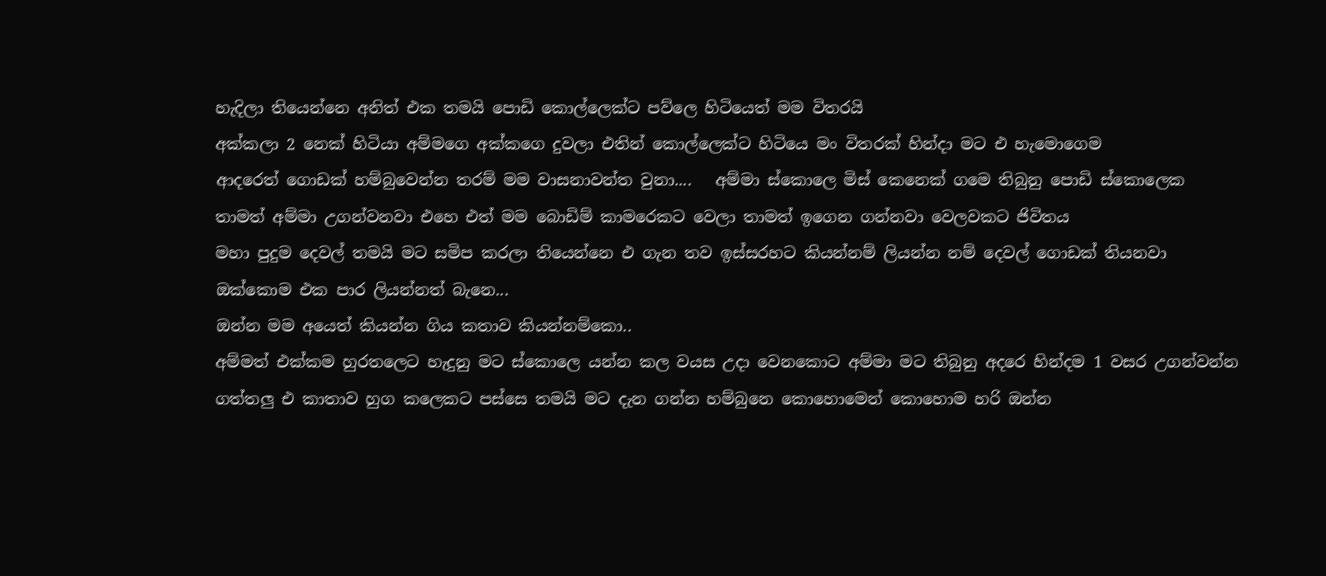හැදිලා තියෙන්නෙ අනිත් එක තමයි පොඩි කොල්ලෙක්ට පව්ලෙ හිටියෙත් මම විතරයි
අක්කලා 2 නෙක් හිටියා අම්මගෙ අක්කගෙ දුවලා එතින් කොල්ලෙක්ට හිටියෙ මං විතරක් හින්දා මට එ හැමොගෙම
ආදරෙත් ගොඩක් හම්බුවෙන්න තරම් මම වාසනාවන්ත වුනා....   අම්මා ස්කොලෙ මිස් කෙනෙක් ගමෙ තිබුනු පොඩි ස්කොලෙක
තාමත් අම්මා උගන්වනවා එහෙ එත් මම බොඩිම් කාමරෙකට වෙලා තාමත් ඉගෙන ගන්නවා වෙලවකට ජිවිතය
මහා පුදුම දෙවල් තමයි මට සමිප කරලා තියෙන්නෙ එ ගැන තව ඉස්සරහට කියන්නම් ලියන්න නම් දෙවල් ගොඩක් තියනවා
ඔක්කොම එක පාර ලියන්නත් බැනෙ...
ඔන්න මම අයෙත් කියන්න ගිය කතාව කියන්නම්කො..
අම්මත් එක්කම හුරතලෙට හැදුනු මට ස්කොලෙ යන්න කල වයස උදා වෙනකොට අම්මා මට තිබුනු අදරෙ හින්දම 1 වසර උගන්වන්න
ගත්තලු එ කාතාව හුග කලෙකට පස්සෙ තමයි මට දැන ගන්න හම්බුනෙ කොහොමෙන් කොහොම හරි ඔන්න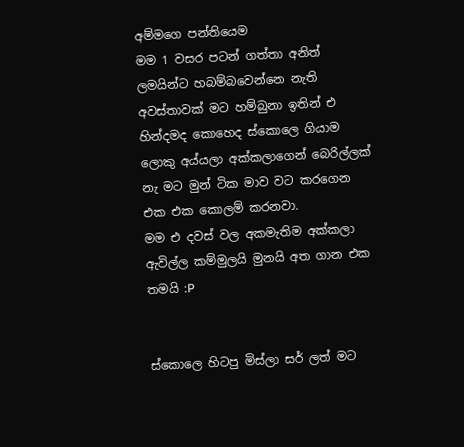අම්මගෙ පන්තියෙම
මම 1 වසර පටන් ගත්තා අනිත් ලමයින්ට හබම්බවෙන්නෙ නැති අවස්තාවක් මට හම්බුනා ඉතින් එ හින්දමද කොහෙද ස්කොලෙ ගියාම
ලොකු අය්යලා අක්කලාගෙන් බෙරිල්ලක් නැ මට මුන් ටික මාව වට කරගෙන එක එක කොලම් කරනවා.
මම එ දවස් වල අකමැතිම අක්කලා ඇවිල්ල කම්මුලයි මුනයි අත ගාන එක තමයි :P


ස්කොලෙ හිටපු මිස්ලා සර් ලත් මට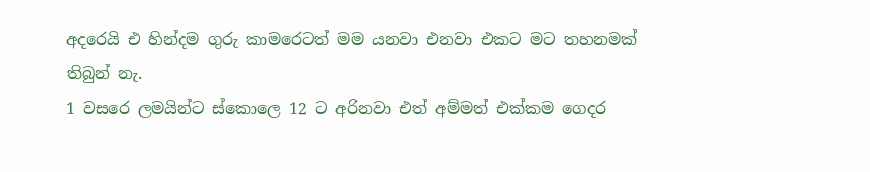අදරෙයි එ හින්දම ගුරු කාමරෙටත් මම යනවා එනවා එකට මට තහනමක් තිබුන් නැ.
1 වසරෙ ලමයින්ට ස්කොලෙ 12 ට අරිනවා එත් අම්මත් එක්කම ගෙදර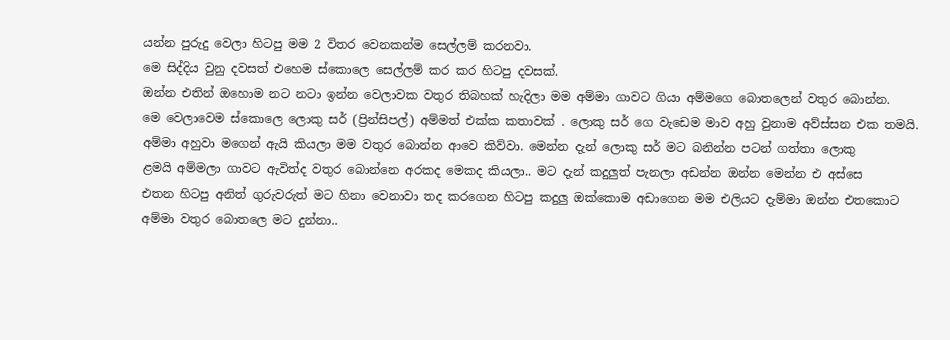යන්න පුරුදු වෙලා හිටපු මම 2 විතර වෙනකන්ම සෙල්ලම් කරනවා.
මෙ සිද්දිය වුනු දවසත් එහෙම ස්කොලෙ සෙල්ලම් කර කර හිටපු දවසක්.
ඔන්න එතින් ඔහොම නට නටා ඉන්න වෙලාවක වතුර තිබහක් හැදිලා මම අම්මා ගාවට ගියා අම්මගෙ බොතලෙන් වතුර බොන්න.
මෙ වෙලාවෙම ස්කොලෙ ලොකු සර් (ප්‍රින්සිපල්) අම්මත් එක්ක කතාවක් . ලොකු සර් ගෙ වැඩෙම මාව අහු වුනාම අව්ස්සන එක තමයි.
අම්මා අහුවා මගෙන් ඇයි කියලා මම වතුර බොන්න ආවෙ කිව්වා. මෙන්න දැන් ලොකු සර් මට බනින්න පටන් ගත්තා ලොකු
ළමයි අම්මලා ගාවට ඇවිත්ද වතුර බොන්නෙ අරකද මෙකද කියලා.. මට දැන් කදුලුත් පැනලා අඩන්න ඔන්න මෙන්න එ අස්සෙ
එතන හිටපු අනිත් ගුරුවරුත් මට හිනා වෙනාවා තද කරගෙන හිටපු කදුලු ඔක්කොම අඩාගෙන මම එලියට දැම්මා ඔන්න එතකොට
අම්මා වතුර බොතලෙ මට දුන්නා..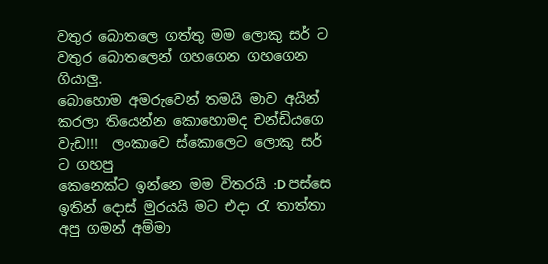වතුර බොතලෙ ගත්තු මම ලොකු සර් ට වතුර බොතලෙන් ගහගෙන ගහගෙන ගියාලු.
බොහොම අමරුවෙන් තමයි මාව අයින් කරලා තියෙන්න කොහොමද චන්ඩියගෙ වැඩ!!!  ලංකාවෙ ස්කොලෙට ලොකු සර් ට ගහපු
කෙනෙක්ට ඉන්නෙ මම විතරයි :D පස්සෙ ඉතින් දොස් මුරයයි මට එදා රැ තාත්තා අපු ගමන් අම්මා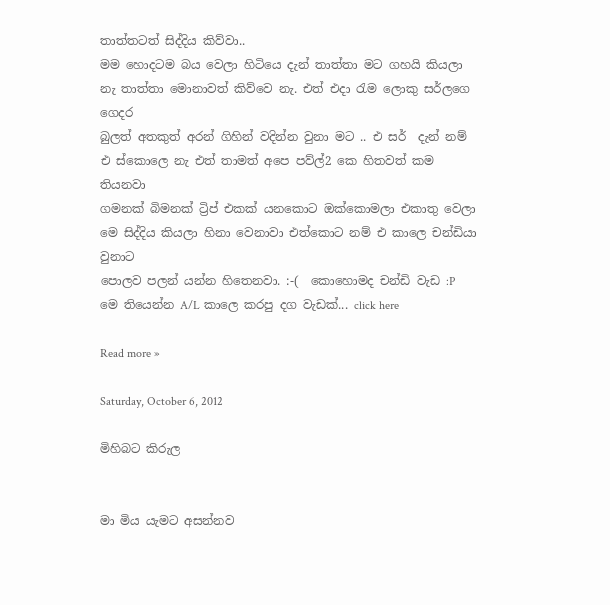තාත්තටත් සිද්දිය කිව්වා..
මම හොදටම බය වෙලා හිටියෙ දැන් තාත්තා මට ගහයි කියලා නැ තාත්තා මොනාවත් කිව්වෙ නැ. එත් එදා රැම ලොකු සර්ලගෙ ගෙදර
බුලත් අතකුත් අරන් ගිහින් වදින්න වුනා මට .. එ සර්  දැන් නම් එ ස්කොලෙ නැ එත් තාමත් අපෙ පව්ල්2 කෙ හිතවත් කම තියනවා
ගමනක් බිමනක් ට්‍රිප් එකක් යනකොට ඔක්කොමලා එකාතු වෙලා මෙ සිද්දිය කියලා හිනා වෙනාවා එත්කොට නම් එ කාලෙ චන්ඩියා වුනාට
පොලව පලන් යන්න හිතෙනවා. :-(  කොහොමද චන්ඩි වැඩ :P
මෙ තියෙන්න A/L කාලෙ කරපු දග වැඩක්... click here

Read more »

Saturday, October 6, 2012

මිහිබට කිරුල


මා මිය යැමට අසන්නව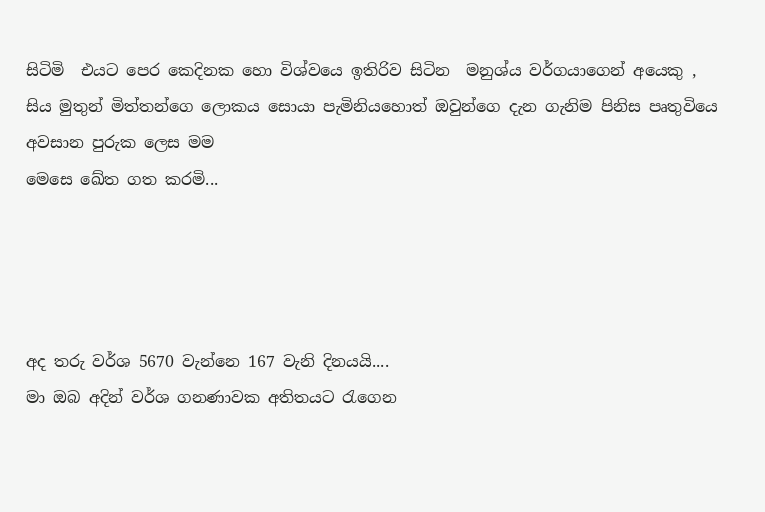සිටිමි  එයට පෙර කෙදිනක හො විශ්වයෙ ඉතිරිව සිටින  මනුශ්ය වර්ගයාගෙන් අයෙකු ,
සිය මුතුන් මිත්තන්ගෙ ලොකය සොයා පැමිනියහොත් ඔවුන්ගෙ දැන ගැනිම පිනිස පෘතුවියෙ අවසාන පුරුක ලෙස මම
මෙසෙ ඛේත ගත කරමි...




අද තරු වර්ශ 5670 වැන්නෙ 167 වැනි දිනයයි....
මා ඔබ අදින් වර්ශ ගනණාවක අතිතයට රැගෙන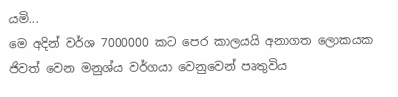යමි...
මෙ අදින් වර්ශ 7000000 කට පෙර කාලයයි අනාගත ලොකයක ජිවත් වෙන මනුශ්ය වර්ගයා වෙනුවෙන් පෘතුවිය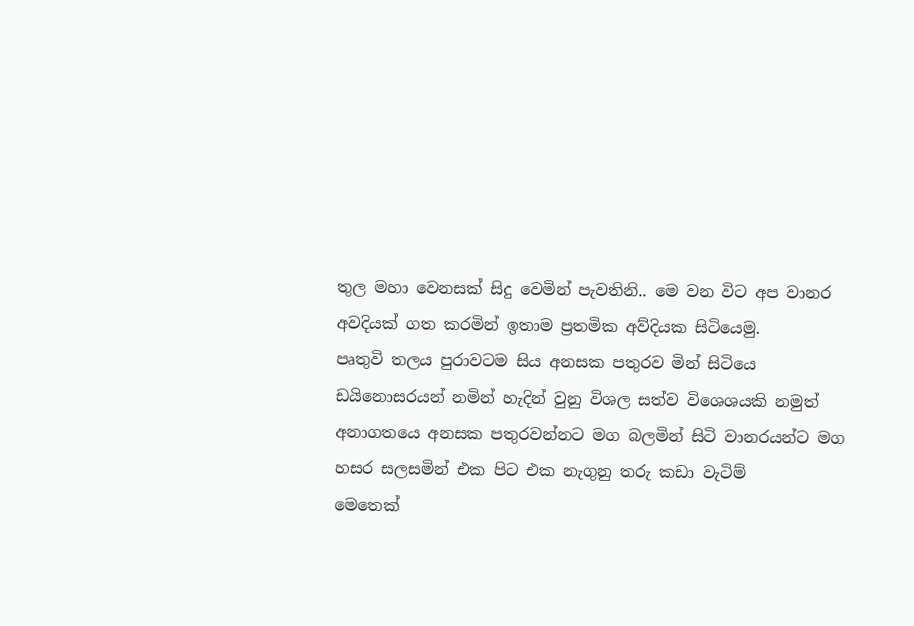තුල මහා වෙනසක් සිදු වෙමින් පැවතිනි.. මෙ වන විට අප වානර අවදියක් ගත කරමින් ඉතාම ප්‍රතමික අව්දියක සිටියෙමු.
පෘතුවි තලය පුරාවටම සිය අනසක පතුරව මින් සිටියෙ ඩයිනොසරයන් නමින් හැදින් වුනු විශල සත්ව විශෙශයකි නමුත්
අනාගතයෙ අනසක පතුරවන්නට මග බලමින් සිටි වානරයන්ට මග හසර සලසමින් එක පිට එක නැගුනු තරු කඩා වැටිම්
මෙතෙක්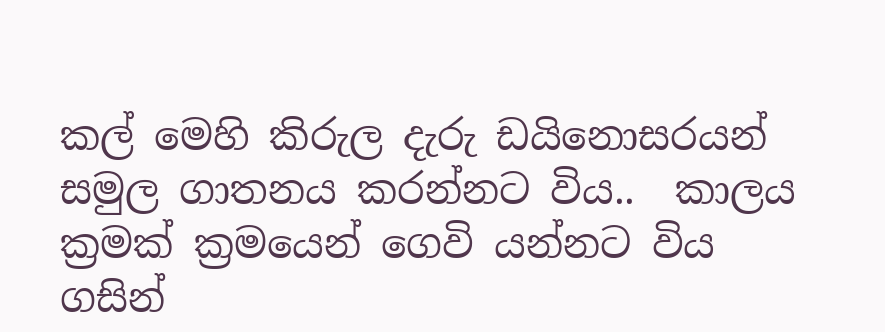කල් මෙහි කිරුල දැරු ඩයිනොසරයන් සමුල ගාතනය කරන්නට විය..  කාලය ක්‍රමක් ක්‍රමයෙන් ගෙවි යන්නට විය
ගසින්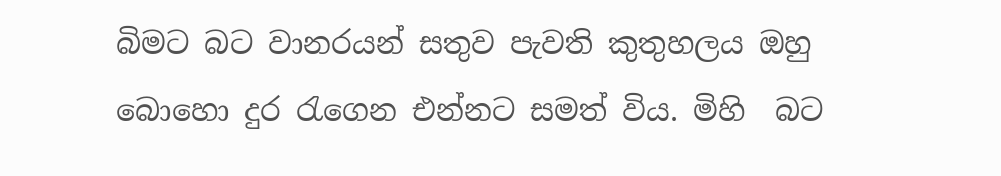බිමට බට වානරයන් සතුව පැවති කුතුහලය ඔහු බොහො දුර රැගෙන එන්නට සමත් විය. මිහි  බට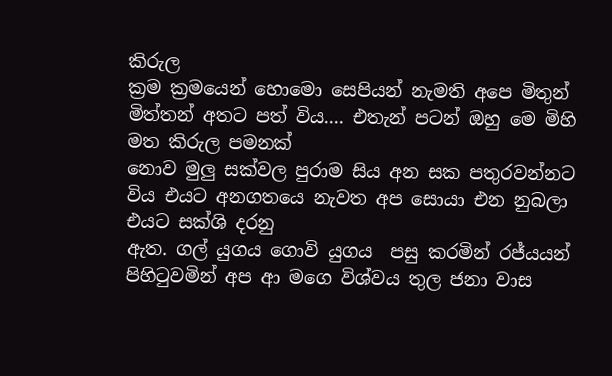කිරුල
ක්‍රම ක්‍රමයෙන් හොමො සෙපියන් නැමති අපෙ මිතුන් මිත්තන් අතට පත් විය.... එතැන් පටන් ඔහු මෙ මිහි මත කිරුල පමනක්
නොව මුලු සක්වල පුරාම සිය අන සක පතුරවන්නට විය එයට අනගතයෙ නැවත අප සොයා එන නුබලා එයට සක්ශි දරනු
ඇත. ගල් යුගය ගොවි යුගය  පසු කරමින් රජ්යයන් පිහිටුවමින් අප ආ මගෙ විශ්වය තුල ජනා වාස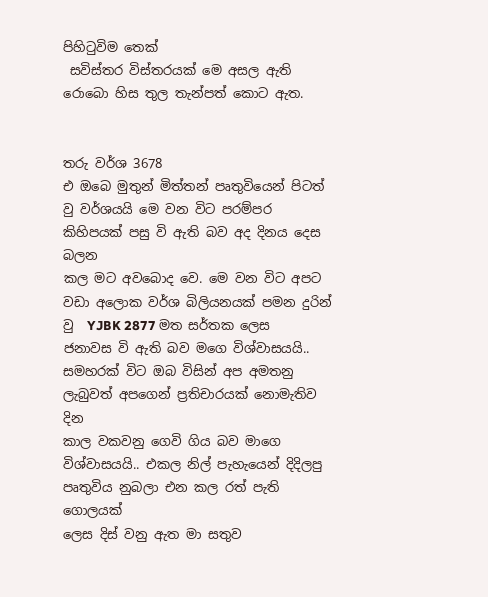පිහිටුවිම තෙක්
 සවිස්තර විස්තරයක් මෙ අසල ඇති රොබො හිස තුල තැන්පත් කොට ඇත.


තරු වර්ශ 3678
එ ඔබෙ මුතුන් මිත්තන් පෘතුවියෙන් පිටත් වු වර්ශයයි මෙ වන විට පරම්පර කිහිපයක් පසු වි ඇති බව අද දිනය දෙස බලන
කල මට අවබොද වෙ. මෙ වන විට අපට වඩා අලොක වර්ශ බිලියනයක් පමන දුරින් වු  YJBK 2877 මත සර්තක ලෙස
ජනාවස වි ඇති බව මගෙ විශ්වාසයයි.. සමහරක් විට ඔබ විසින් අප අමතනු ලැබුවත් අපගෙන් ප්‍රතිචාරයක් නොමැතිව දින
කාල වකවනු ගෙවි ගිය බව මාගෙ විශ්වාසයයි.. එකල නිල් පැහැයෙන් දිදිලපු පෘතුවිය නුබලා එන කල රත් පැති ගොලයක්
ලෙස දිස් වනු ඇත මා සතුව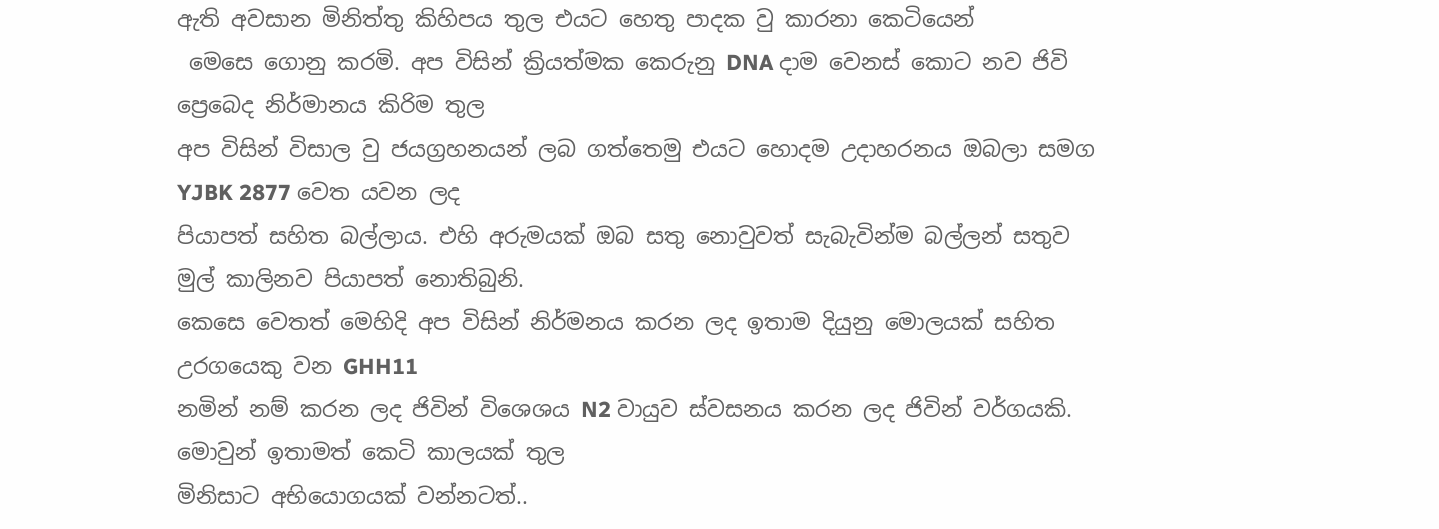ඇති අවසාන මිනිත්තු කිහිපය තුල එයට හෙතු පාදක වු කාරනා කෙටියෙන්
 මෙසෙ ගොනු කරමි. අප විසින් ක්‍රියත්මක කෙරුනු DNA දාම වෙනස් කොට නව ජිවි ප්‍රෙබෙද නිර්මානය කිරිම තුල
අප විසින් විසාල වු ජයග්‍රහනයන් ලබ ගත්තෙමු එයට හොදම උදාහරනය ඔබලා සමග YJBK 2877 වෙත යවන ලද
පියාපත් සහිත බල්ලාය. එහි අරුමයක් ඔබ සතු නොවුවත් සැබැවින්ම බල්ලන් සතුව මුල් කාලිනව පියාපත් නොතිබුනි.
කෙසෙ වෙතත් මෙහිදි අප විසින් නිර්මනය කරන ලද ඉතාම දියුනු මොලයක් සහිත උරගයෙකු වන GHH11
නමින් නම් කරන ලද ජිවින් විශෙශය N2 වායුව ස්වසනය කරන ලද ජිවින් වර්ගයකි. මොවුන් ඉතාමත් කෙටි කාලයක් තුල
මිනිසාට අභියොගයක් වන්නටත්..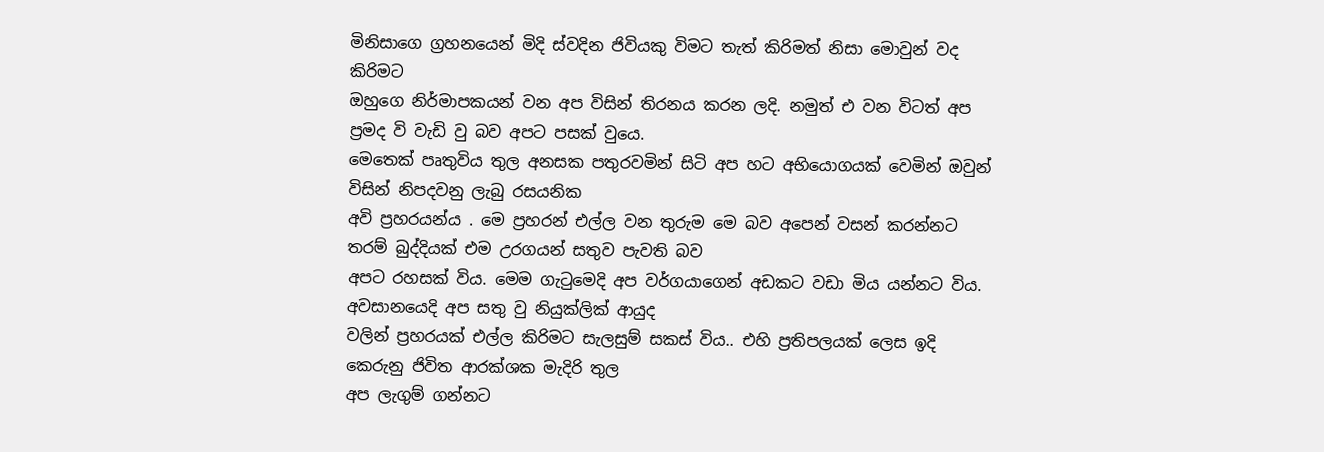මිනිසාගෙ ග්‍රහනයෙන් මිදි ස්වදින ජිවියකු විමට තැත් කිරිමත් නිසා මොවුන් වද කිරිමට
ඔහුගෙ නිර්මාපකයන් වන අප විසින් තිරනය කරන ලදි. නමුත් එ වන විටත් අප ප්‍රමද වි වැඩි වු බව අපට පසක් වුයෙ.
මෙතෙක් පෘතුවිය තුල අනසක පතුරවමින් සිටි අප හට අභියොගයක් වෙමින් ඔවුන් විසින් නිපදවනු ලැබු රසයනික
අවි ප්‍රහරයන්ය . මෙ ප්‍රහරන් එල්ල වන තුරුම මෙ බව අපෙන් වසන් කරන්නට තරම් බුද්දියක් එම උරගයන් සතුව පැවති බව
අපට රහසක් විය. මෙම ගැටුමෙදි අප වර්ගයාගෙන් අඩකට වඩා මිය යන්නට විය. අවසානයෙදි අප සතු වු නියුක්ලික් ආයුද
වලින් ප්‍රහරයක් එල්ල කිරිමට සැලසුම් සකස් විය.. එහි ප්‍රතිපලයක් ලෙස ඉදි කෙරුනු ජිවිත ආරක්ශක මැදිරි තුල
අප ලැගුම් ගන්නට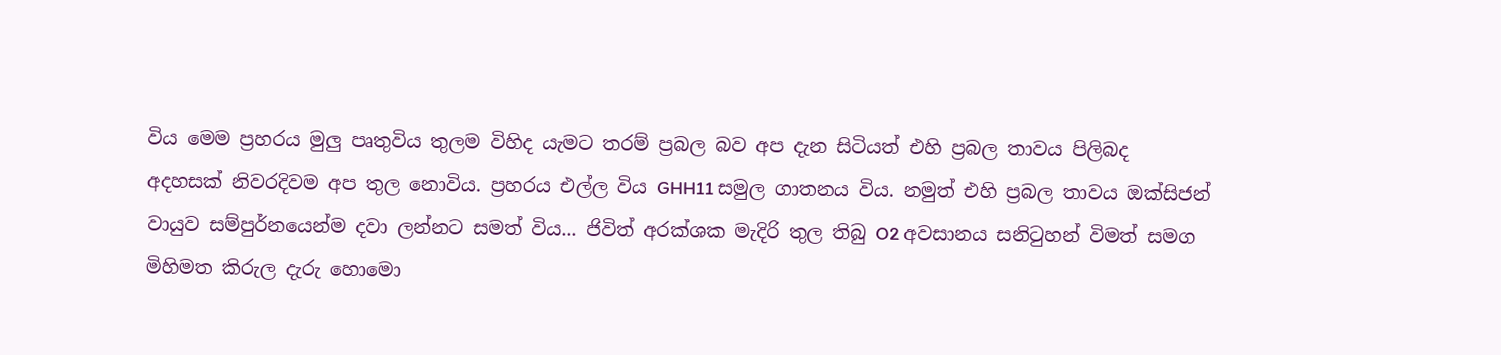විය මෙම ප්‍රහරය මුලු පෘතුවිය තුලම විහිද යැමට තරම් ප්‍රබල බව අප දැන සිටියත් එහි ප්‍රබල තාවය පිලිබද
අදහසක් නිවරදිවම අප තුල නොවිය. ප්‍රහරය එල්ල විය GHH11 සමුල ගාතනය විය. නමුත් එහි ප්‍රබල තාවය ඔක්සිජන්
වායුව සම්පුර්නයෙන්ම දවා ලන්නට සමත් විය... ජිවිත් අරක්ශක මැදිරි තුල තිබු O2 අවසානය සනිටුහන් විමත් සමග
මිහිමත කිරුල දැරු හොමො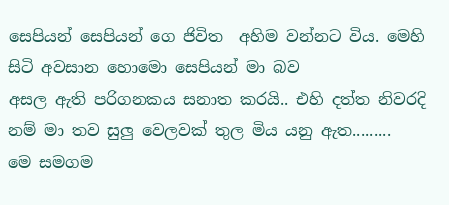සෙපියන් සෙපියන් ගෙ ජිවිත  අහිම වන්නට විය. මෙහි සිටි අවසාන හොමො සෙපියන් මා බව
අසල ඇති පරිගනකය සනාත කරයි.. එහි දත්ත නිවරදි නම් මා තව සුලු වෙලවක් තුල මිය යනු ඇත.........
මෙ සමගම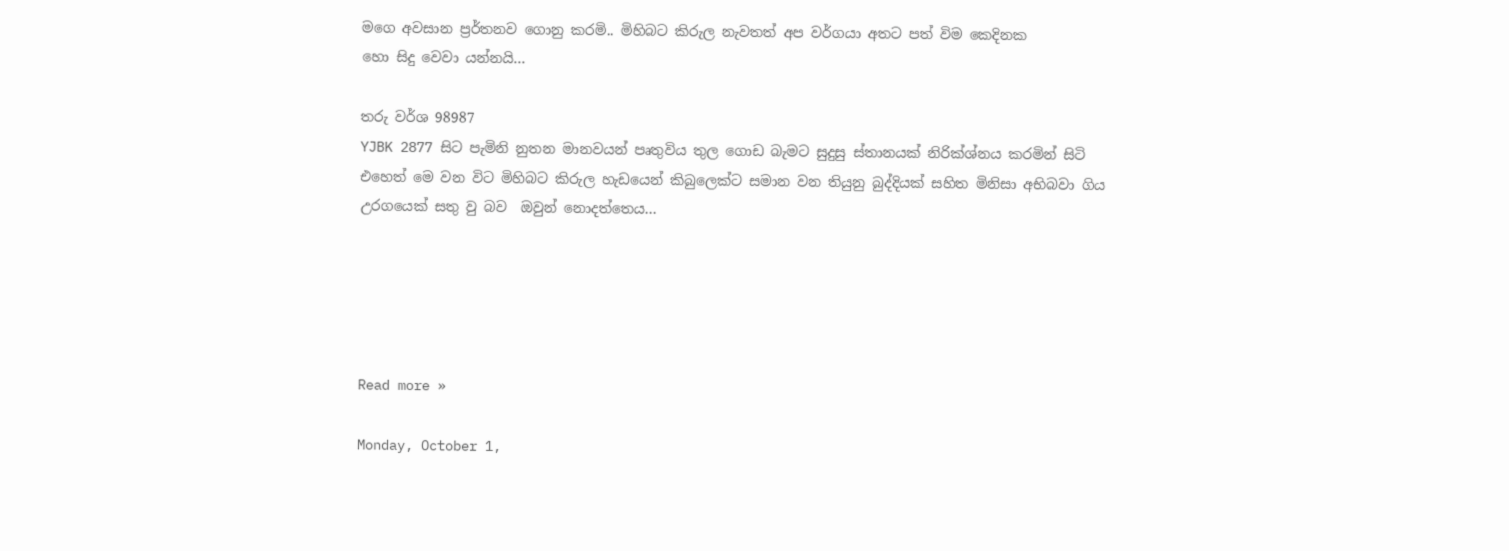මගෙ අවසාන ප්‍රර්තනව ගොනු කරමි.. මිහිබට කිරුල නැවතත් අප වර්ගයා අතට පත් විම කෙදිනක
හො සිදු වෙවා යන්නයි...

තරු වර්ශ 98987
YJBK 2877 සිට පැමිනි නුතන මානවයන් පෘතුවිය තුල ගොඩ බැමට සුදුසු ස්තානයක් නිරික්ශ්නය කරමින් සිටි
එහෙත් මෙ වන විට මිහිබට කිරුල හැඩයෙන් කිබුලෙක්ට සමාන වන තියුනු බුද්දියක් සහිත මිනිසා අභිබවා ගිය
උරගයෙක් සතු වු බව  ඔවුන් නොදත්තෙය...





Read more »

Monday, October 1,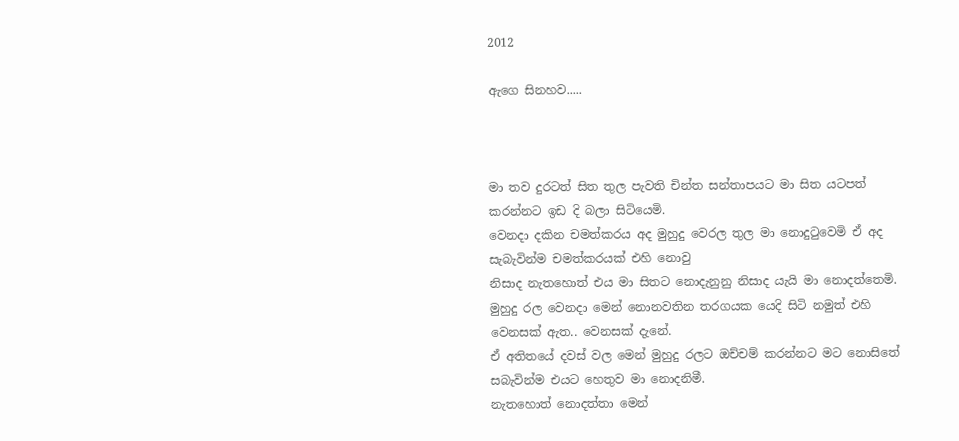2012

ඇගෙ සිනහව.....



මා තව දුරටත් සිත තුල පැවති චින්ත සන්තාපයට මා සිත යටපත් කරන්නට ඉඩ දි බලා සිටියෙමි.
වෙනදා දකින චමත්කරය අද මුහුදු වෙරල තුල මා නොදුටුවෙමි ඒ අද සැබැවින්ම චමත්කරයක් එහි නොවු
නිසාද නැතහොත් එය මා සිතට නොදැනුනු නිසාද යැයි මා නොදත්තෙමි.
මුහුදු රල වෙනදා මෙන් නොනවතින තරගයක යෙදි සිටි නමුත් එහි වෙනසක් ඇත.. වෙනසක් දැනේ.
ඒ අතිතයේ දවස් වල මෙන් මුහුදු රලට ඔච්චම් කරන්නට මට නොසිතේ සබැවින්ම එයට හෙතුව මා නොදනිමී.
නැතහොත් නොදත්තා මෙන්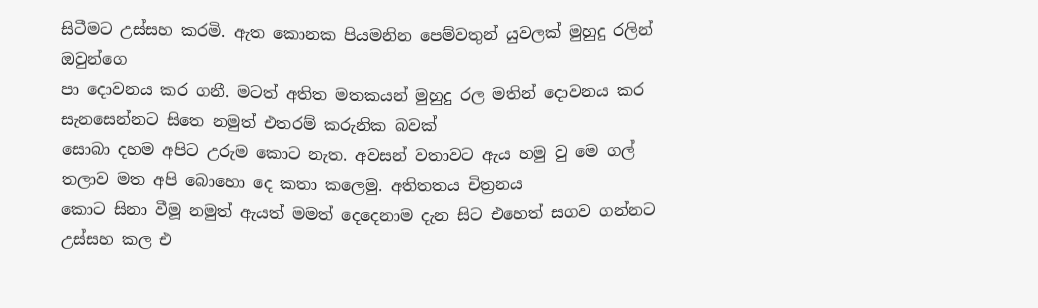සිටීමට උස්සහ කරමි. ඇත කොනක පියමනින පෙම්වතුන් යුවලක් මුහුදු රලින් ඔවුන්ගෙ
පා දොවනය කර ගනී. මටත් අතිත මතකයන් මුහුදු රල මතින් දොවනය කර සැනසෙන්නට සිතෙ නමුත් එතරම් කරුනික බවක්
සොබා දහම අපිට උරුම කොට නැත. අවසන් වතාවට ඇය හමු වු මෙ ගල් තලාව මත අපි බොහො දෙ කතා කලෙමු. අතිතතය චිත්‍රනය
කොට සිනා වීමූ නමුත් ඇයත් මමත් දෙදෙනාම දැන සිට එහෙත් සගව ගන්නට උස්සහ කල එ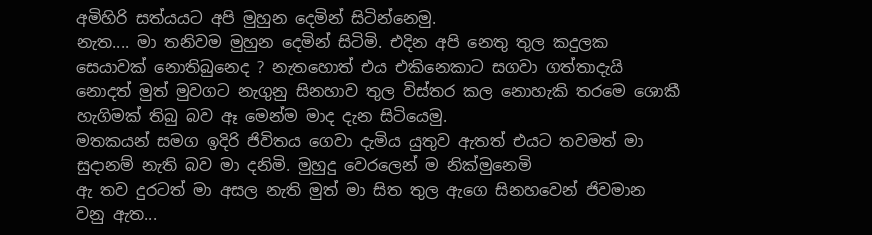අමිහිරි සත්යයට අපි මුහුන දෙමින් සිටින්නෙමු.
නැත.... මා තනිවම මුහුන දෙමින් සිටිමි. එදින අපි නෙතු තුල කදුලක සෙයාවක් නොතිබුනෙද ? නැතහොත් එය එකිනෙකාට සගවා ගත්තාදැයි
නොදත් මුත් මුවගට නැගුනු සිනහාව තුල විස්තර කල නොහැකි තරමෙ ශොකී හැගිමක් තිබු බව ඈ මෙන්ම මාද දැන සිටියෙමු.
මතකයන් සමග ඉදිරි ජිවිතය ගෙවා දැමිය යුතුව ඇතත් එයට තවමත් මා සුදානම් නැති බව මා දනිමි. මුහුදු වෙරලෙන් ම නික්මුනෙමි
ඇ තව දුරටත් මා අසල නැති මුත් මා සිත තුල ඇගෙ සිනහවෙන් ජිවමාන වනු ඇත...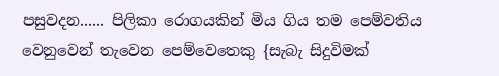පසුවදන...... පිලිකා රොගයකින් මිය ගිය තම පෙම්වතිය වෙනුවෙන් තැවෙන පෙම්වෙතෙකු {සැබැ සිදුවිමක්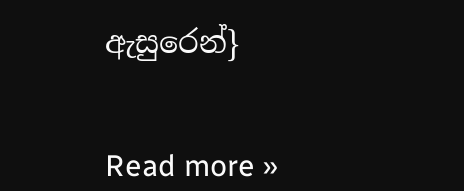ඇසුරෙන්}


Read more »